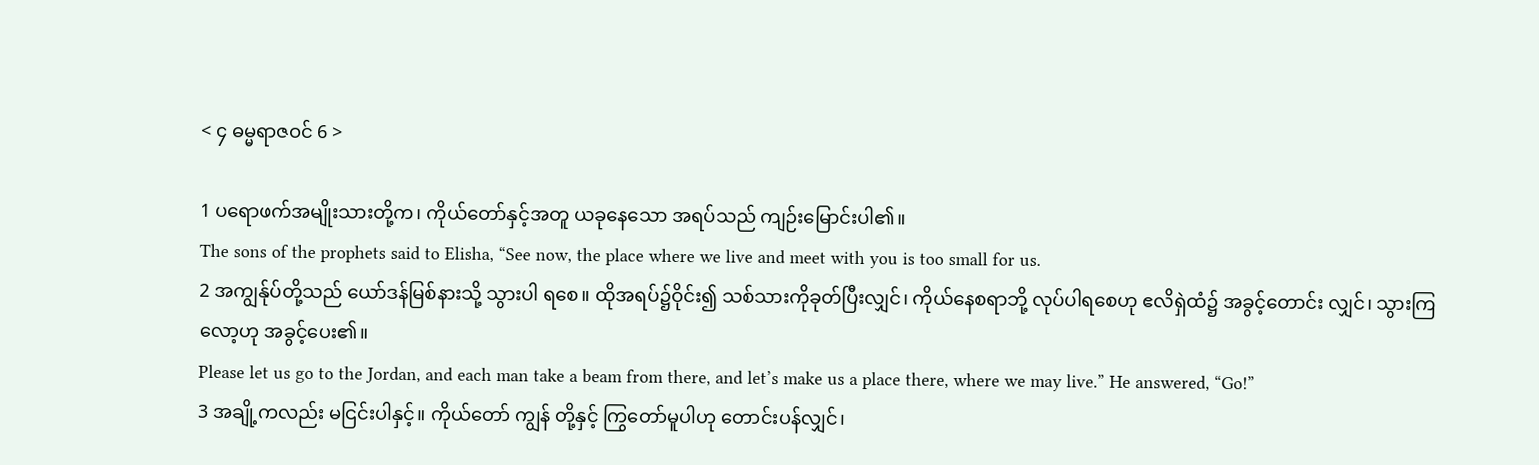< ၄ ဓမ္မရာဇဝင် 6 >

1 ပရောဖက်အမျိုးသားတို့က၊ ကိုယ်တော်နှင့်အတူ ယခုနေသော အရပ်သည် ကျဉ်းမြောင်းပါ၏။
The sons of the prophets said to Elisha, “See now, the place where we live and meet with you is too small for us.
2 အကျွန်ုပ်တို့သည် ယော်ဒန်မြစ်နားသို့ သွားပါ ရစေ။ ထိုအရပ်၌ဝိုင်း၍ သစ်သားကိုခုတ်ပြီးလျှင်၊ ကိုယ်နေစရာဘို့ လုပ်ပါရစေဟု ဧလိရှဲထံ၌ အခွင့်တောင်း လျှင်၊ သွားကြလော့ဟု အခွင့်ပေး၏။
Please let us go to the Jordan, and each man take a beam from there, and let’s make us a place there, where we may live.” He answered, “Go!”
3 အချို့ကလည်း မငြင်းပါနှင့်။ ကိုယ်တော် ကျွန် တို့နှင့် ကြွတော်မူပါဟု တောင်းပန်လျှင်၊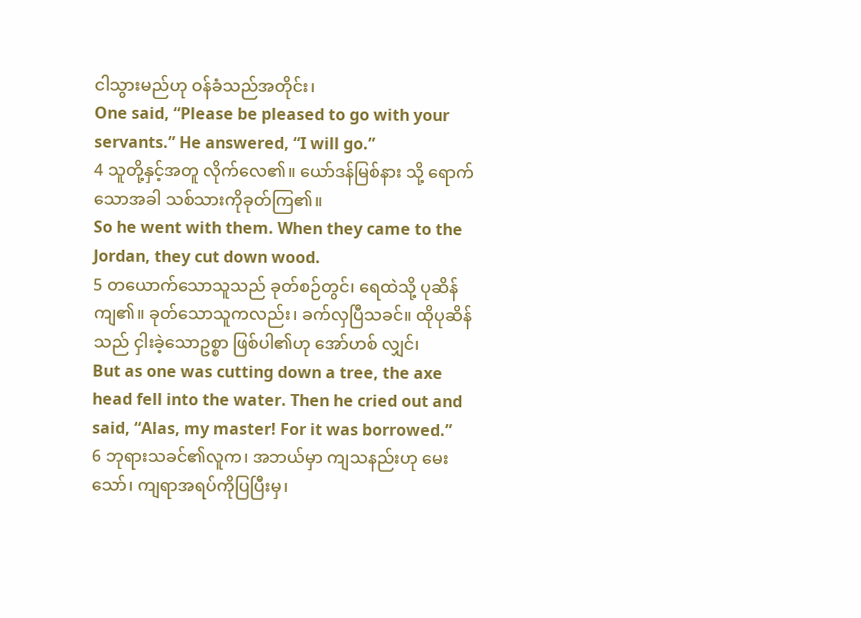ငါသွားမည်ဟု ဝန်ခံသည်အတိုင်း၊
One said, “Please be pleased to go with your servants.” He answered, “I will go.”
4 သူတို့နှင့်အတူ လိုက်လေ၏။ ယော်ဒန်မြစ်နား သို့ ရောက်သောအခါ သစ်သားကိုခုတ်ကြ၏။
So he went with them. When they came to the Jordan, they cut down wood.
5 တယောက်သောသူသည် ခုတ်စဉ်တွင်၊ ရေထဲသို့ ပုဆိန်ကျ၏။ ခုတ်သောသူကလည်း၊ ခက်လှပြီသခင်။ ထိုပုဆိန်သည် ငှါးခဲ့သောဥစ္စာ ဖြစ်ပါ၏ဟု အော်ဟစ် လျှင်၊
But as one was cutting down a tree, the axe head fell into the water. Then he cried out and said, “Alas, my master! For it was borrowed.”
6 ဘုရားသခင်၏လူက၊ အဘယ်မှာ ကျသနည်းဟု မေးသော်၊ ကျရာအရပ်ကိုပြပြီးမှ၊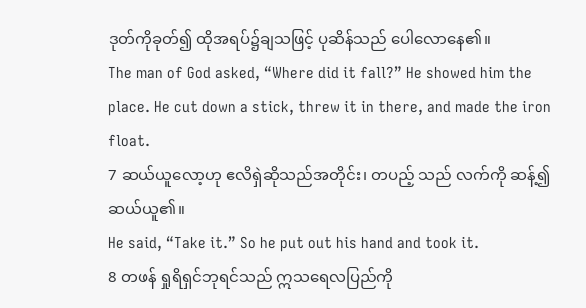ဒုတ်ကိုခုတ်၍ ထိုအရပ်၌ချသဖြင့် ပုဆိန်သည် ပေါလောနေ၏။
The man of God asked, “Where did it fall?” He showed him the place. He cut down a stick, threw it in there, and made the iron float.
7 ဆယ်ယူလော့ဟု ဧလိရှဲဆိုသည်အတိုင်း၊ တပည့် သည် လက်ကို ဆန့်၍ ဆယ်ယူ၏။
He said, “Take it.” So he put out his hand and took it.
8 တဖန် ရှုရိရှင်ဘုရင်သည် ဣသရေလပြည်ကို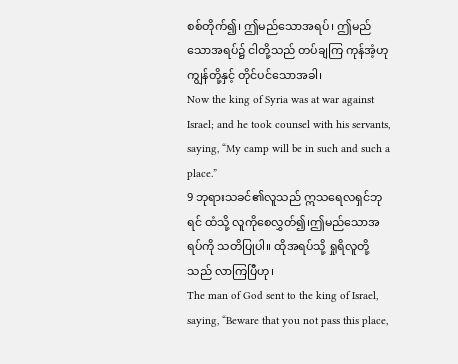စစ်တိုက်၍၊ ဤမည်သောအရပ်၊ ဤမည်သောအရပ်၌ ငါတို့သည် တပ်ချကြ ကုန်အံ့ဟု ကျွန်တို့နှင့် တိုင်ပင်သောအခါ၊
Now the king of Syria was at war against Israel; and he took counsel with his servants, saying, “My camp will be in such and such a place.”
9 ဘုရားသခင်၏လူသည် ဣသရေလရှင်ဘုရင် ထံသို့ လူကိုစေလွှတ်၍၊ဤမည်သောအရပ်ကို သတိပြုပါ။ ထိုအရပ်သို့ ရှုရိလူတို့သည် လာကြပြီဟု၊
The man of God sent to the king of Israel, saying, “Beware that you not pass this place,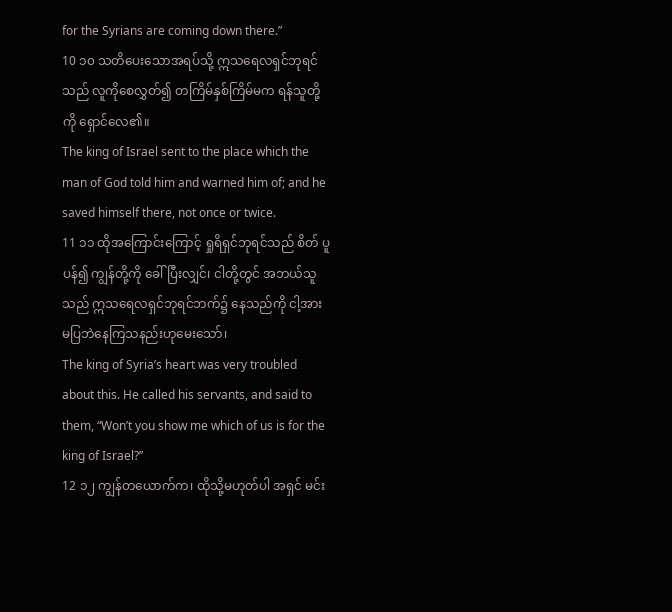for the Syrians are coming down there.”
10 ၁၀ သတိပေးသောအရပ်သို့ ဣသရေလရှင်ဘုရင် သည် လူကိုစေလွှတ်၍ တကြိမ်နှစ်ကြိမ်မက ရန်သူတို့ကို ရှောင်လေ၏။
The king of Israel sent to the place which the man of God told him and warned him of; and he saved himself there, not once or twice.
11 ၁၁ ထိုအကြောင်းကြောင့် ရှုရိရှင်ဘုရင်သည် စိတ် ပူပန်၍ ကျွန်တို့ကို ခေါ်ပြီးလျှင်၊ ငါတို့တွင် အဘယ်သူ သည် ဣသရေလရှင်ဘုရင်ဘက်၌ နေသည်ကို ငါ့အား မပြဘဲနေကြသနည်းဟုမေးသော်၊
The king of Syria’s heart was very troubled about this. He called his servants, and said to them, “Won’t you show me which of us is for the king of Israel?”
12 ၁၂ ကျွန်တယောက်က၊ ထိုသို့မဟုတ်ပါ အရှင် မင်း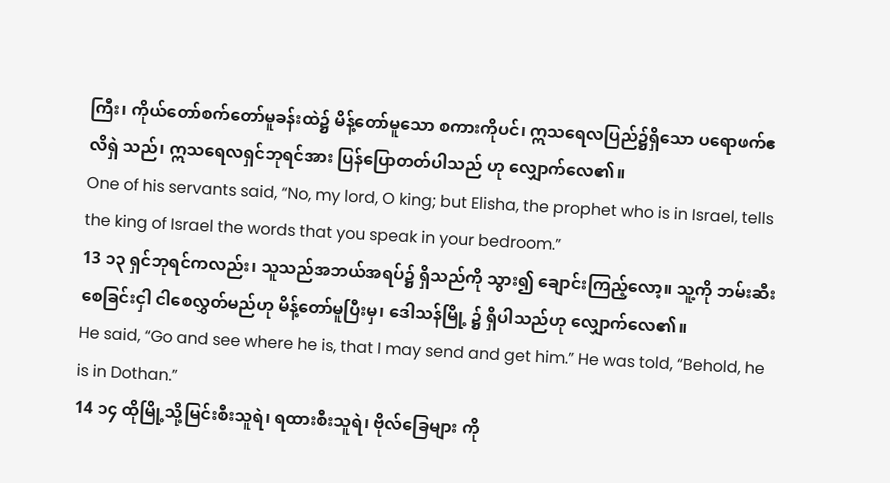ကြီး၊ ကိုယ်တော်စက်တော်မူခန်းထဲ၌ မိန့်တော်မူသော စကားကိုပင်၊ ဣသရေလပြည်၌ရှိသော ပရောဖက်ဧလိရှဲ သည်၊ ဣသရေလရှင်ဘုရင်အား ပြန်ပြောတတ်ပါသည် ဟု လျှောက်လေ၏။
One of his servants said, “No, my lord, O king; but Elisha, the prophet who is in Israel, tells the king of Israel the words that you speak in your bedroom.”
13 ၁၃ ရှင်ဘုရင်ကလည်း၊ သူသည်အဘယ်အရပ်၌ ရှိသည်ကို သွား၍ ချောင်းကြည့်လော့။ သူ့ကို ဘမ်းဆီး စေခြင်းငှါ ငါစေလွှတ်မည်ဟု မိန့်တော်မူပြီးမှ၊ ဒေါသန်မြို့ ၌ ရှိပါသည်ဟု လျှောက်လေ၏။
He said, “Go and see where he is, that I may send and get him.” He was told, “Behold, he is in Dothan.”
14 ၁၄ ထိုမြို့သို့မြင်းစီးသူရဲ၊ ရထားစီးသူရဲ၊ ဗိုလ်ခြေများ ကို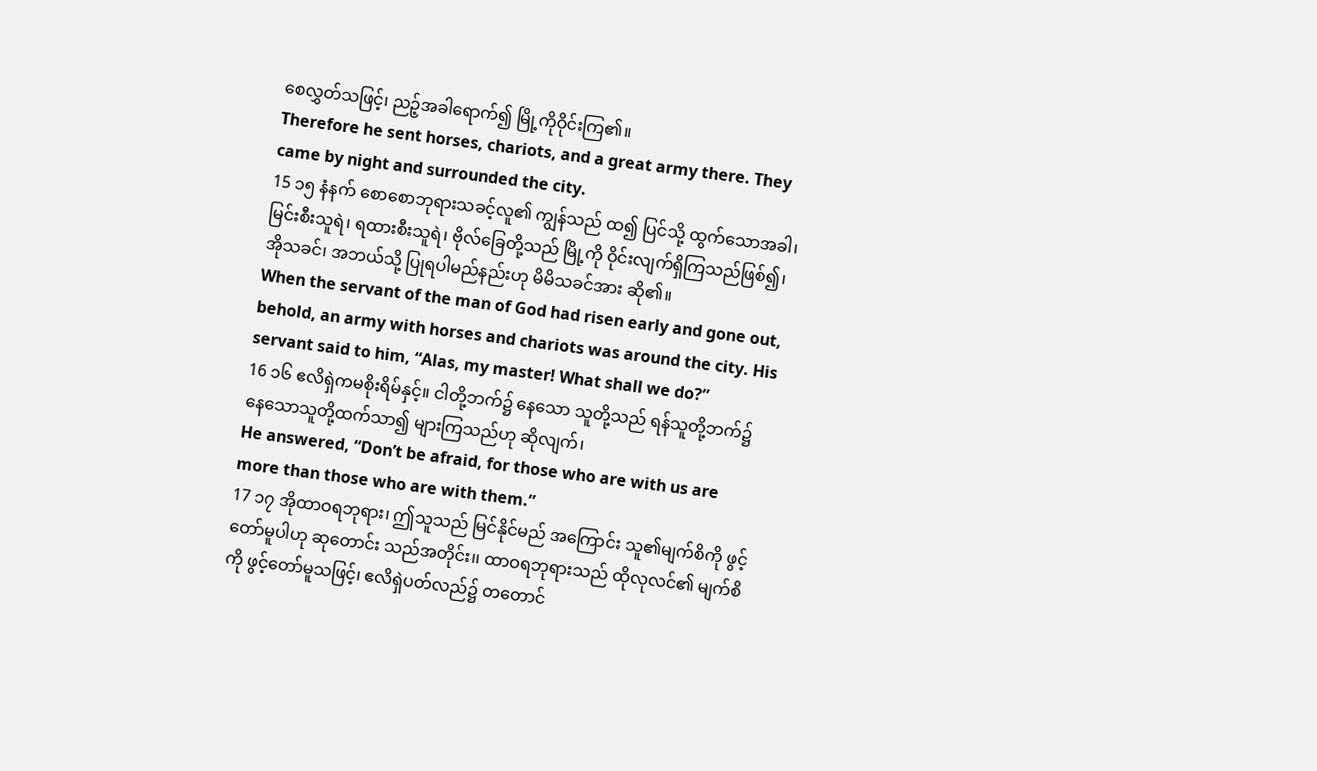စေလွှတ်သဖြင့်၊ ညဉ့်အခါရောက်၍ မြို့ကိုဝိုင်းကြ၏။
Therefore he sent horses, chariots, and a great army there. They came by night and surrounded the city.
15 ၁၅ နံနက် စောစောဘုရားသခင့်လူ၏ ကျွန်သည် ထ၍ ပြင်သို့ ထွက်သောအခါ၊ မြင်းစီးသူရဲ၊ ရထားစီးသူရဲ၊ ဗိုလ်ခြေတို့သည် မြို့ကို ဝိုင်းလျက်ရှိကြသည်ဖြစ်၍၊ အိုသခင်၊ အဘယ်သို့ ပြုရပါမည်နည်းဟု မိမိသခင်အား ဆို၏။
When the servant of the man of God had risen early and gone out, behold, an army with horses and chariots was around the city. His servant said to him, “Alas, my master! What shall we do?”
16 ၁၆ ဧလိရှဲကမစိုးရိမ်နှင့်။ ငါတို့ဘက်၌ နေသော သူတို့သည် ရန်သူတို့ဘက်၌ နေသောသူတို့ထက်သာ၍ များကြသည်ဟု ဆိုလျက်၊
He answered, “Don’t be afraid, for those who are with us are more than those who are with them.”
17 ၁၇ အိုထာဝရဘုရား၊ ဤသူသည် မြင်နိုင်မည် အကြောင်း သူ၏မျက်စိကို ဖွင့်တော်မူပါဟု ဆုတောင်း သည်အတိုင်း၊၊ ထာဝရဘုရားသည် ထိုလုလင်၏ မျက်စိကို ဖွင့်တော်မူသဖြင့်၊ ဧလိရှဲပတ်လည်၌ တတောင်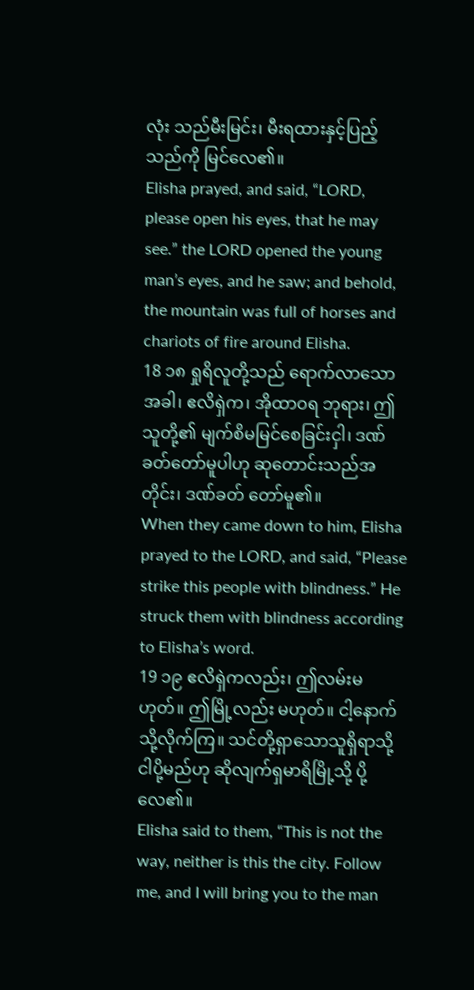လုံး သည်မီးမြင်း၊ မီးရထားနှင့်ပြည့်သည်ကို မြင်လေ၏။
Elisha prayed, and said, “LORD, please open his eyes, that he may see.” the LORD opened the young man’s eyes, and he saw; and behold, the mountain was full of horses and chariots of fire around Elisha.
18 ၁၈ ရှုရိလူတို့သည် ရောက်လာသောအခါ၊ ဧလိရှဲက၊ အိုထာဝရ ဘုရား၊ ဤသူတို့၏ မျက်စိမမြင်စေခြင်းငှါ၊ ဒဏ်ခတ်တော်မူပါဟု ဆုတောင်းသည်အတိုင်း၊ ဒဏ်ခတ် တော်မူ၏။
When they came down to him, Elisha prayed to the LORD, and said, “Please strike this people with blindness.” He struck them with blindness according to Elisha’s word.
19 ၁၉ ဧလိရှဲကလည်း၊ ဤလမ်းမဟုတ်။ ဤမြို့လည်း မဟုတ်။ ငါ့နောက်သို့လိုက်ကြ။ သင်တို့ရှာသောသူရှိရာသို့ ငါပို့မည်ဟု ဆိုလျက်ရှမာရိမြို့သို့ ပို့လေ၏။
Elisha said to them, “This is not the way, neither is this the city. Follow me, and I will bring you to the man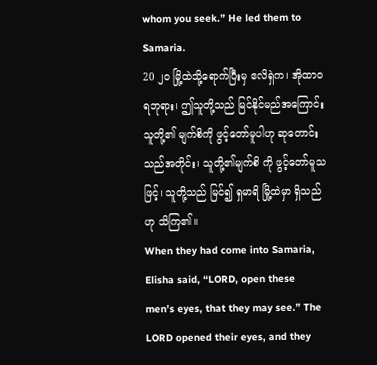whom you seek.” He led them to Samaria.
20 ၂၀ မြို့ထဲသို့ရောက်ပြီးမှ ဧလိရှဲက၊ အိုထာဝရဘုရား၊ ဤသူတို့သည် မြင်နိုင်မည်အကြောင်း သူတို့၏ မျက်စိကို ဖွင့်တော်မူပါဟု ဆုတောင်းသည်အတိုင်း၊ သူတို့၏မျက်စိ ကို ဖွင့်တော်မူသဖြင့်၊ သူတို့သည် မြင်၍ ရှမာရိ မြို့ထဲမှာ ရှိသည်ဟု သိကြ၏။
When they had come into Samaria, Elisha said, “LORD, open these men’s eyes, that they may see.” The LORD opened their eyes, and they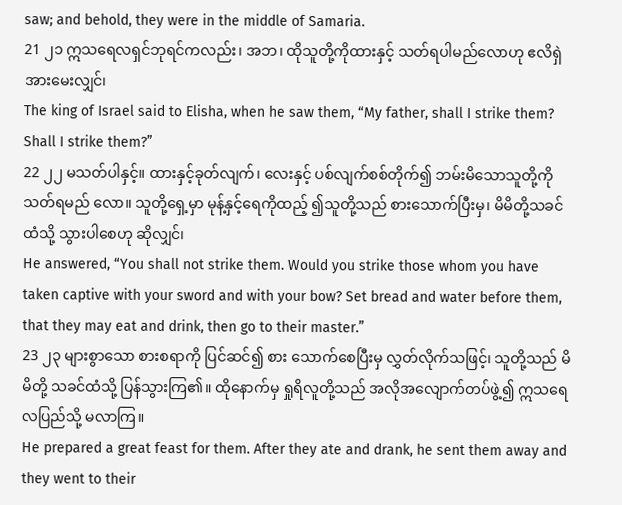saw; and behold, they were in the middle of Samaria.
21 ၂၁ ဣသရေလရှင်ဘုရင်ကလည်း၊ အဘ၊ ထိုသူတို့ကိုထားနှင့် သတ်ရပါမည်လောဟု ဧလိရှဲအားမေးလျှင်၊
The king of Israel said to Elisha, when he saw them, “My father, shall I strike them? Shall I strike them?”
22 ၂၂ မသတ်ပါနှင့်။ ထားနှင့်ခုတ်လျက်၊ လေးနှင့် ပစ်လျက်စစ်တိုက်၍ ဘမ်းမိသောသူတို့ကို သတ်ရမည် လော။ သူတို့ရှေ့မှာ မုန့်နှင့်ရေကိုထည့် ၍သူတို့သည် စားသောက်ပြီးမှ၊ မိမိတို့သခင်ထံသို့ သွားပါစေဟု ဆိုလျှင်၊
He answered, “You shall not strike them. Would you strike those whom you have taken captive with your sword and with your bow? Set bread and water before them, that they may eat and drink, then go to their master.”
23 ၂၃ များစွာသော စားစရာကို ပြင်ဆင်၍ စား သောက်စေပြီးမှ လွှတ်လိုက်သဖြင့်၊ သူတို့သည် မိမိတို့ သခင်ထံသို့ ပြန်သွားကြ၏။ ထိုနောက်မှ ရှုရိလူတို့သည် အလိုအလျောက်တပ်ဖွဲ့၍ ဣသရေလပြည်သို့ မလာကြ။
He prepared a great feast for them. After they ate and drank, he sent them away and they went to their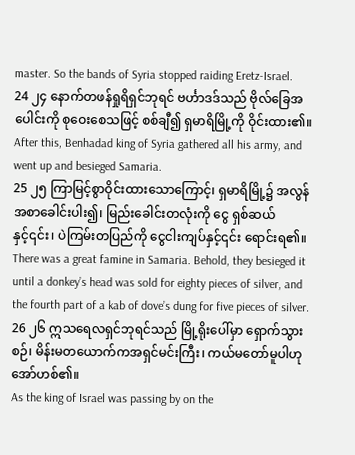master. So the bands of Syria stopped raiding Eretz-Israel.
24 ၂၄ နောက်တဖန်ရှုရိရှင်ဘုရင် ဗင်္ဟာဒဒ်သည် ဗိုလ်ခြေအပေါင်းကို စုဝေးစေသဖြင့် စစ်ချီ၍ ရှမာရိမြို့ကို ဝိုင်းထား၏။
After this, Benhadad king of Syria gathered all his army, and went up and besieged Samaria.
25 ၂၅ ကြာမြင့်စွာဝိုင်းထားသောကြောင့်၊ ရှမာရိမြို့၌ အလွန်အစာခေါင်းပါး၍၊ မြည်းခေါင်းတလုံးကို ငွေ ရှစ်ဆယ်နှင့်၎င်း၊ ပဲကြမ်းတပြည်ကို ငွေငါးကျပ်နှင့်၎င်း ရောင်းရ၏။
There was a great famine in Samaria. Behold, they besieged it until a donkey’s head was sold for eighty pieces of silver, and the fourth part of a kab of dove’s dung for five pieces of silver.
26 ၂၆ ဣသရေလရှင်ဘုရင်သည် မြို့ရိုးပေါ်မှာ ရှောက်သွားစဉ်၊ မိန်းမတယောက်ကအရှင်မင်းကြီး၊ ကယ်မတော်မူပါဟု အော်ဟစ်၏။
As the king of Israel was passing by on the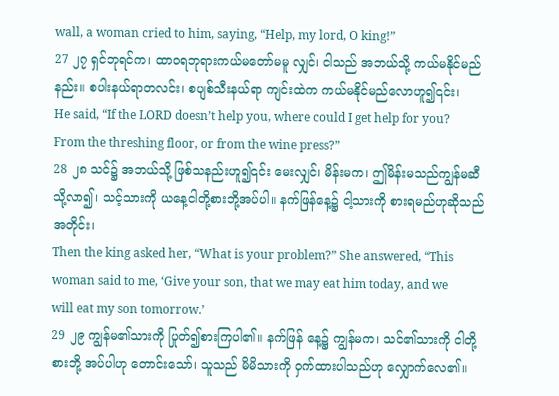wall, a woman cried to him, saying, “Help, my lord, O king!”
27 ၂၇ ရှင်ဘုရင်က၊ ထာဝရဘုရားကယ်မတော်မမူ လျှင်၊ ငါသည် အဘယ်သို့ ကယ်မနိုင်မည်နည်း။ စပါးနယ်ရာတလင်း၊ စပျစ်သီးနယ်ရာ ကျင်းထဲက ကယ်မနိုင်မည်လောဟူ၍၎င်း၊
He said, “If the LORD doesn’t help you, where could I get help for you? From the threshing floor, or from the wine press?”
28 ၂၈ သင်၌ အဘယ်သို့ ဖြစ်သနည်းဟူ၍၎င်း မေးလျှင်၊ မိန်းမက၊ ဤမိန်းမသည်ကျွန်မဆီသို့လာ၍၊ သင့်သားကို ယနေ့ငါတို့စားဘို့အပ်ပါ။ နက်ဖြန်နေ့၌ ငါ့သားကို စားရမည်ဟုဆိုသည်အတိုင်း၊
Then the king asked her, “What is your problem?” She answered, “This woman said to me, ‘Give your son, that we may eat him today, and we will eat my son tomorrow.’
29 ၂၉ ကျွန်မ၏သားကို ပြုတ်၍စားကြပါ၏။ နက်ဖြန် နေ့၌ ကျွန်မက၊ သင်၏သားကို ငါတို့စားဘို့ အပ်ပါဟု တောင်းသော်၊ သူသည် မိမိသားကို ဝှက်ထားပါသည်ဟု လျှောက်လေ၏။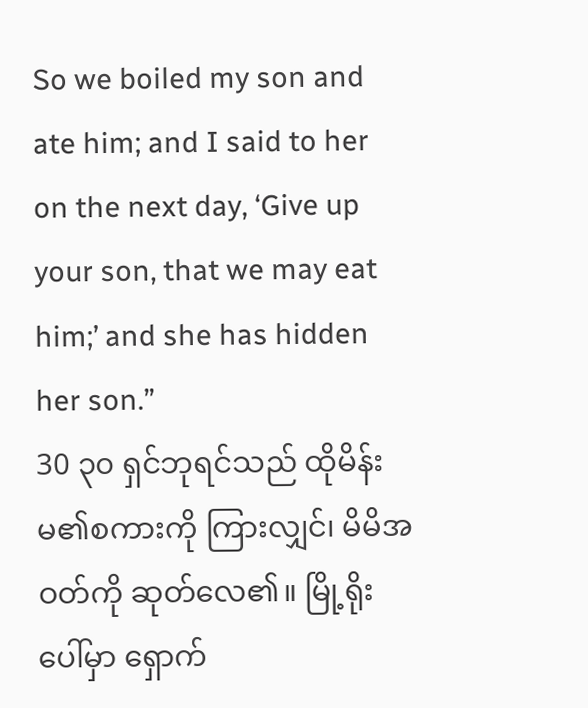So we boiled my son and ate him; and I said to her on the next day, ‘Give up your son, that we may eat him;’ and she has hidden her son.”
30 ၃၀ ရှင်ဘုရင်သည် ထိုမိန်းမ၏စကားကို ကြားလျှင်၊ မိမိအဝတ်ကို ဆုတ်လေ၏။ မြို့ရိုးပေါ်မှာ ရှောက်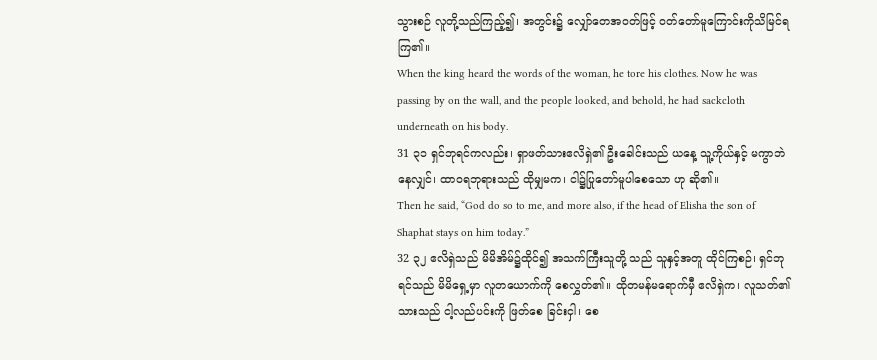သွားစဉ် လူတို့သည်ကြည့်၍၊ အတွင်း၌ လျှော်တေအဝတ်ဖြင့် ဝတ်တော်မူကြောင်းကိုသိမြင်ရကြ၏။
When the king heard the words of the woman, he tore his clothes. Now he was passing by on the wall, and the people looked, and behold, he had sackcloth underneath on his body.
31 ၃၁ ရှင်ဘုရင်ကလည်း၊ ရှာဖတ်သားဧလိရှဲ၏ ဦးခေါင်းသည် ယနေ့ သူ့ကိုယ်နှင့် မကွာဘဲနေလျှင်၊ ထာဝရဘုရားသည် ထိုမျှမက၊ ငါ၌ပြုတော်မူပါစေသော ဟု ဆို၏။
Then he said, “God do so to me, and more also, if the head of Elisha the son of Shaphat stays on him today.”
32 ၃၂ ဧလိရှဲသည် မိမိအိမ်၌ထိုင်၍ အသက်ကြီးသူတို့ သည် သူနှင့်အတူ ထိုင်ကြစဉ်၊ ရှင်ဘုရင်သည် မိမိရှေ့မှာ လူတယောက်ကို စေလွှတ်၏။ ထိုတမန်မရောက်မှီ ဧလိရှဲက၊ လူသတ်၏သားသည် ငါ့လည်ပင်းကို ဖြတ်စေ ခြင်းငှါ၊ စေ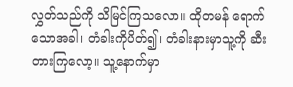လွှတ်သည်ကို သိမြင်ကြသလော။ ထိုတမန် ရောက်သောအခါ၊ တံခါးကိုပိတ်၍၊ တံခါးနားမှာသူ့ကို ဆီးတားကြလော့။ သူ့နောက်မှာ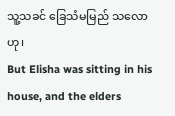သူ့သခင် ခြေသံမမြည် သလောဟု၊
But Elisha was sitting in his house, and the elders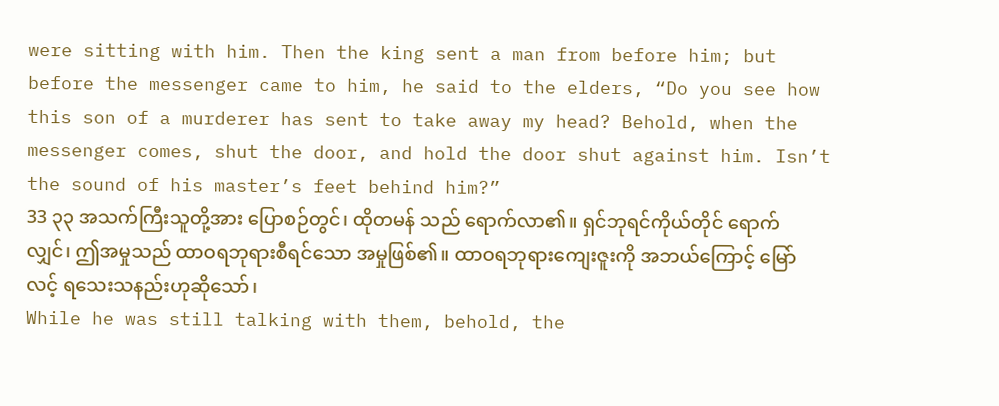were sitting with him. Then the king sent a man from before him; but before the messenger came to him, he said to the elders, “Do you see how this son of a murderer has sent to take away my head? Behold, when the messenger comes, shut the door, and hold the door shut against him. Isn’t the sound of his master’s feet behind him?”
33 ၃၃ အသက်ကြီးသူတို့အား ပြောစဉ်တွင်၊ ထိုတမန် သည် ရောက်လာ၏။ ရှင်ဘုရင်ကိုယ်တိုင် ရောက်လျှင်၊ ဤအမှုသည် ထာဝရဘုရားစီရင်သော အမှုဖြစ်၏။ ထာဝရဘုရားကျေးဇူးကို အဘယ်ကြောင့် မြော်လင့် ရသေးသနည်းဟုဆိုသော်၊
While he was still talking with them, behold, the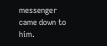messenger came down to him.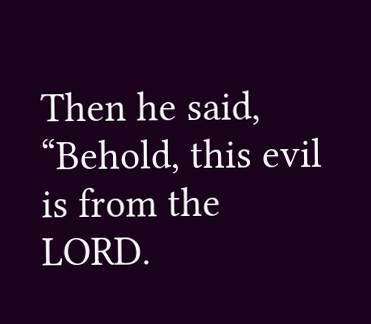Then he said, “Behold, this evil is from the LORD.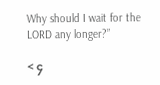Why should I wait for the LORD any longer?”

< ၄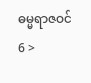ဓမ္မရာဇဝင် 6 >